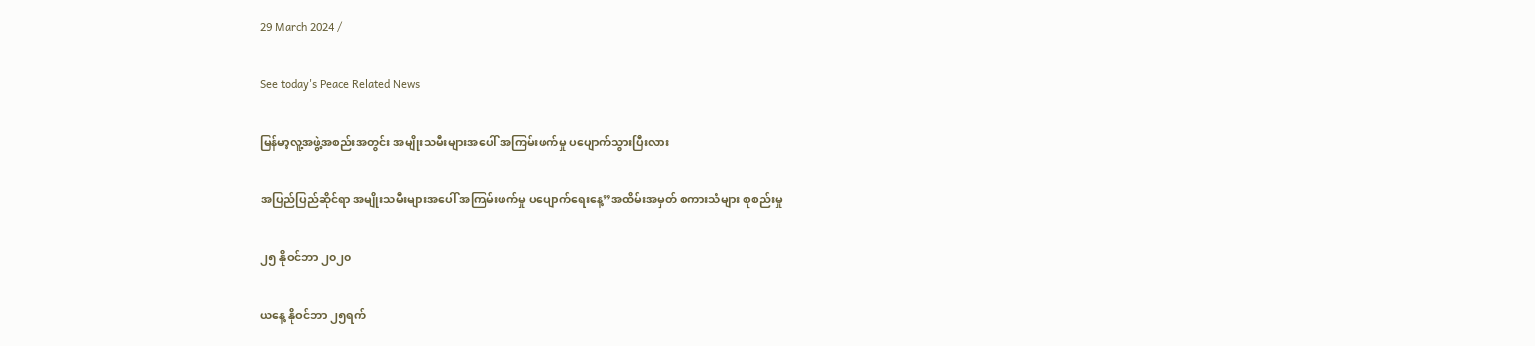29 March 2024 /

See today's Peace Related News

မြန်မာ့လူ့အဖွဲ့အစည်းအတွင်း အမျိုးသမီးများအပေါ် အကြမ်းဖက်မှု ပပျောက်သွားပြီးလား

အပြည်ပြည်ဆိုင်ရာ အမျိုးသမီးများအပေါ် အကြမ်းဖက်မှု ပပျောက်ရေးနေ့”အထိမ်းအမှတ် စကားသံများ စုစည်းမှု

၂၅ နိုဝင်ဘာ ၂၀၂၀

ယနေ့ နိုဝင်ဘာ ၂၅ရက်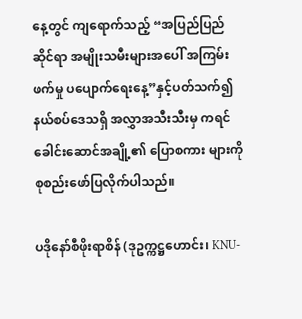နေ့တွင် ကျရောက်သည့် “အပြည်ပြည်ဆိုင်ရာ အမျိုးသမီးများအပေါ် အကြမ်းဖက်မှု ပပျောက်ရေးနေ့”နှင့်ပတ်သက်၍ နယ်စပ်ဒေသရှိ အလွှာအသီးသီးမှ ကရင်ခေါင်းဆောင်အချို့၏ ပြောစကား များကို စုစည်းဖော်ပြလိုက်ပါသည်။

ပဒိုနော်စီဖိုးရာစိန် (ဒုဥက္ကဋ္ဌဟောင်း၊ KNU-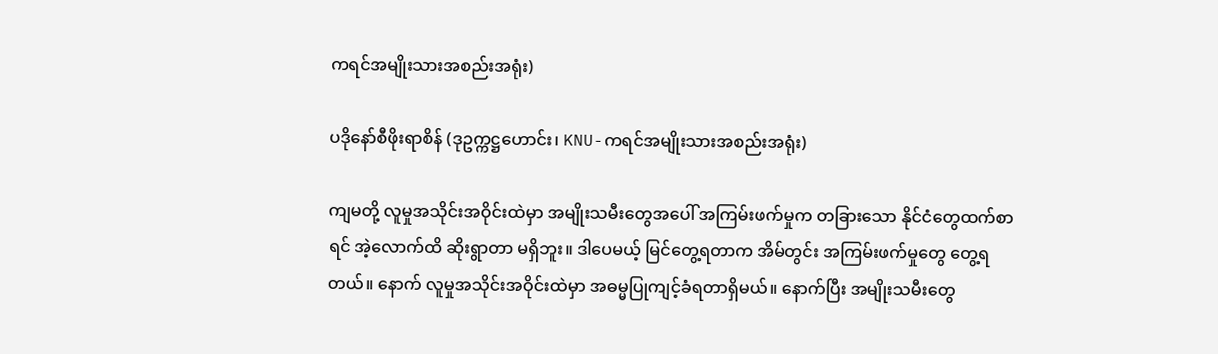ကရင်အမျိုးသားအစည်းအရုံး)

ပဒိုနော်စီဖိုးရာစိန် (ဒုဥက္ကဋ္ဌဟောင်း၊ KNU-ကရင်အမျိုးသားအစည်းအရုံး)

ကျမတို့ လူမှုအသိုင်းအဝိုင်းထဲမှာ အမျိုးသမီးတွေအပေါ် အကြမ်းဖက်မှုက တခြားသော နိုင်ငံတွေထက်စာရင် အဲ့လောက်ထိ ဆိုးရွာတာ မရှိဘူး။ ဒါပေမယ့် မြင်တွေ့ရတာက အိမ်တွင်း အကြမ်းဖက်မှုတွေ တွေ့ရ တယ်။ နောက် လူမှုအသိုင်းအဝိုင်းထဲမှာ အဓမ္မပြုကျင့်ခံရတာရှိမယ်။ နောက်ပြီး အမျိုးသမီးတွေ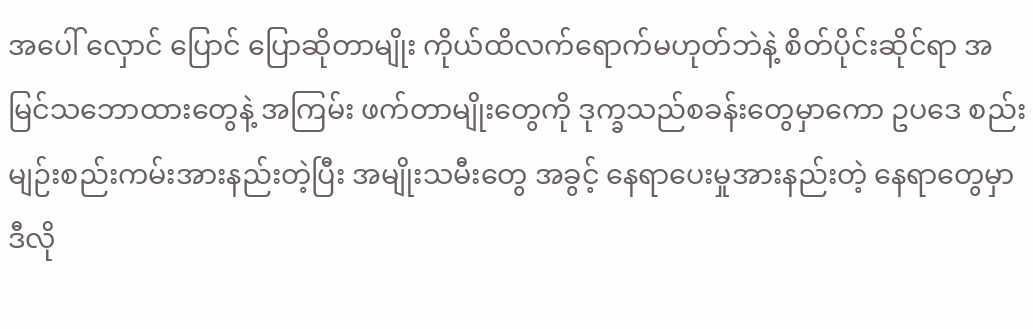အပေါ် လှောင် ပြောင် ပြောဆိုတာမျိုး ကိုယ်ထိလက်ရောက်မဟုတ်ဘဲနဲ့ စိတ်ပိုင်းဆိုင်ရာ အမြင်သဘောထားတွေနဲ့ အကြမ်း ဖက်တာမျိုးတွေကို ဒုက္ခသည်စခန်းတွေမှာကော ဥပဒေ စည်းမျဉ်းစည်းကမ်းအားနည်းတဲ့ပြီး အမျိုးသမီးတွေ အခွင့် နေရာပေးမှုအားနည်းတဲ့ နေရာတွေမှာ ဒီလို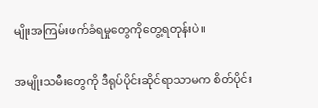မျိုးအကြမ်းဖက်ခံရမှုတွေကိုတွေ့ရတုန်းပဲ။

အမျိုးသမီးတွေကို ဒီရုပ်ပိုင်းဆိုင်ရာသာမက စိတ်ပိုင်း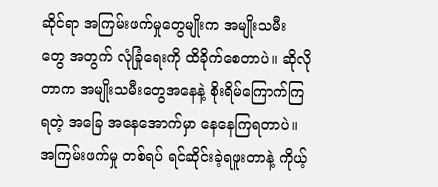ဆိုင်ရာ အကြမ်းဖက်မှုတွေမျိုးက အမျိုးသမီး တွေ အတွက် လုံခြုံရေးကို ထိခိုက်စေတာပဲ။ ဆိုလိုတာက အမျိုးသမီးတွေအနေနဲ့ စိုးရိမ်ကြောက်ကြရတဲ့ အခြေ အနေအောက်မှာ နေနေကြရတာပဲ။ အကြမ်းဖက်မှု တစ်ရပ် ရင်ဆိုင်းခဲ့ရဖူးတာနဲ့ ကိုယ့်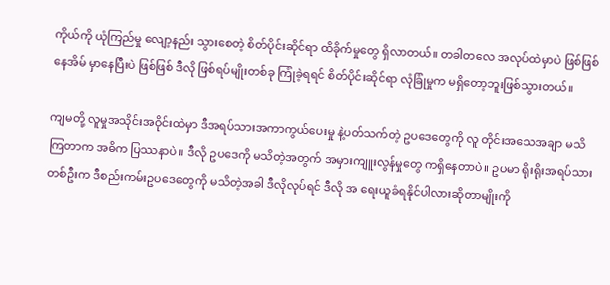ကိုယ်ကို ယုံကြည်မှု လျော့နည်း သွားစေတဲ့ စိတ်ပိုင်းဆိုင်ရာ ထိခိုက်မှုတွေ ရှိလာတယ်။ တခါတလေ အလုပ်ထဲမှာပဲ ဖြစ်ဖြစ် နေအိမ် မှာနေပြီးပဲ ဖြစ်ဖြစ် ဒီလို ဖြစ်ရပ်မျိုးတစ်ခု ကြုံခဲ့ရရင် စိတ်ပိုင်းဆိုင်ရာ လုံခြုံမှုက မရှိတော့ဘူးဖြစ်သွားတယ်။

ကျမတို့ လူမှုအသိုင်းအဝိုင်းထဲမှာ ဒီအရပ်သားအကာကွယ်ပေးမှု နဲ့ပတ်သက်တဲ့ ဥပဒေတွေကို လူ တိုင်းအသေအချာ မသိကြတာက အဓိက ပြဿနာပဲ။ ဒီလို ဥပဒေကို မသိတဲ့အတွက် အမှားကျူးလွန်မှုတွေ ကရှိနေတာပဲ။ ဥပမာ ရိုးရိုးအရပ်သားတစ်ဦးက ဒီစည်းကမ်းဥပဒေတွေကို မသိတဲ့အခါ ဒီလိုလုပ်ရင် ဒီလို အ ရေးယူခံရနိုင်ပါလားဆိုတာမျိုးကို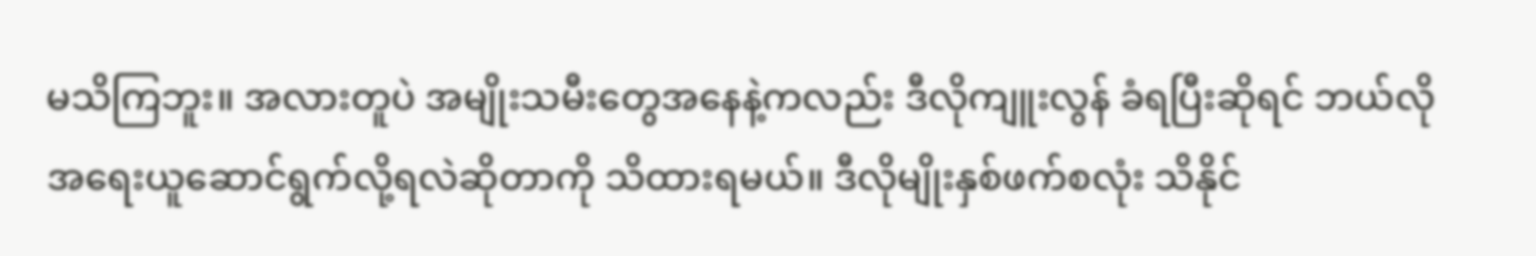မသိကြဘူး။ အလားတူပဲ အမျိုးသမီးတွေအနေနဲ့ကလည်း ဒီလိုကျူးလွန် ခံရပြီးဆိုရင် ဘယ်လို အရေးယူဆောင်ရွက်လို့ရလဲဆိုတာကို သိထားရမယ်။ ဒီလိုမျိုးနှစ်ဖက်စလုံး သိနိုင်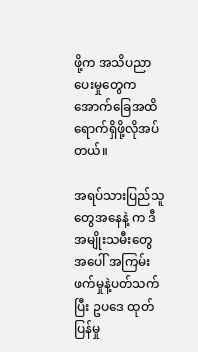ဖို့က အသိပညာပေးမှုတွေက အောက်ခြေအထိ ရောက်ရှိဖို့လိုအပ်တယ်။

အရပ်သားပြည်သူတွေအနေနဲ့ က ဒီအမျိုးသမီးတွေအပေါ် အကြမ်းဖက်မှုနဲ့ပတ်သက်ပြီး ဥပဒေ ထုတ် ပြန်မှု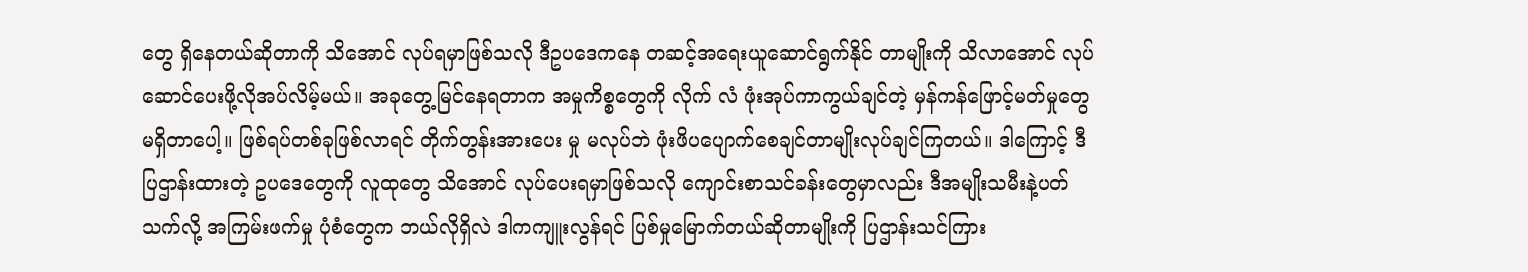တွေ ရှိနေတယ်ဆိုတာကို သိအောင် လုပ်ရမှာဖြစ်သလို ဒီဥပဒေကနေ တဆင့်အရေးယူဆောင်ရွက်နိုင် တာမျိုးကို သိလာအောင် လုပ်ဆောင်ပေးဖို့လိုအပ်လိမ့်မယ်။ အခုတွေ့မြင်နေရတာက အမှုကိစ္စတွေကို လိုက် လံ ဖုံးအုပ်ကာကွယ်ချင်တဲ့ မှန်ကန်ဖြောင့်မတ်မှုတွေ မရှိတာပေါ့။ ဖြစ်ရပ်တစ်ခုဖြစ်လာရင် တိုက်တွန်းအားပေး မှု မလုပ်ဘဲ ဖုံးဖိပပျောက်စေချင်တာမျိုးလုပ်ချင်ကြတယ်။ ဒါကြောင့် ဒီပြဌာန်းထားတဲ့ ဥပဒေတွေကို လူထုတွေ သိအောင် လုပ်ပေးရမှာဖြစ်သလို ကျောင်းစာသင်ခန်းတွေမှာလည်း ဒီအမျိုးသမီးနဲ့ပတ်သက်လို့ အကြမ်းဖက်မှု ပုံစံတွေက ဘယ်လိုရှိလဲ ဒါကကျူးလွန်ရင် ပြစ်မှုမြောက်တယ်ဆိုတာမျိုးကို ပြဌာန်းသင်ကြား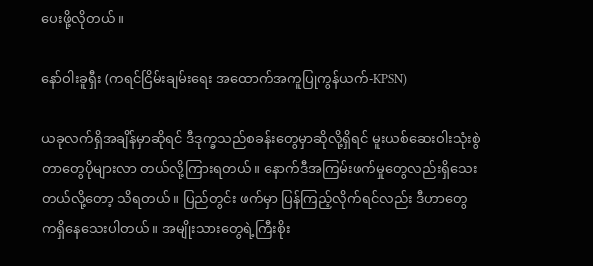ပေးဖို့လိုတယ်။

နော်ဝါးခူရှီး (ကရင်ငြိမ်းချမ်းရေး အထောက်အကူပြုကွန်ယက်-KPSN)

ယခုလက်ရှိအချိန်မှာဆိုရင် ဒီဒုက္ခသည်စခန်းတွေမှာဆိုလို့ရှိရင် မူးယစ်ဆေးဝါးသုံးစွဲတာတွေပိုများလာ တယ်လို့ကြားရတယ်။ နောက်ဒီအကြမ်းဖက်မှုတွေလည်းရှိသေးတယ်လို့တော့ သိရတယ်။ ပြည်တွင်း ဖက်မှာ ပြန်ကြည့်လိုက်ရင်လည်း ဒီဟာတွေကရှိနေသေးပါတယ်။ အမျိုးသားတွေရဲ့ကြီးစိုး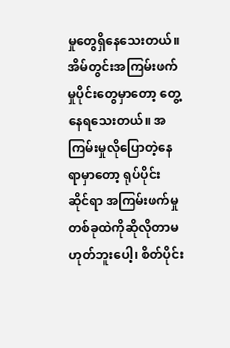မှုတွေရှိနေသေးတယ်။ အိမ်တွင်းအကြမ်းဖက်မှုပိုင်းတွေမှာတော့ တွေ့နေရသေးတယ်။ အကြမ်းမှုလိုပြောတဲ့နေရာမှာတော့ ရုပ်ပိုင်း ဆိုင်ရာ အကြမ်းဖက်မှုတစ်ခုထဲကိုဆိုလိုတာမဟုတ်ဘူးပေါ့၊ စိတ်ပိုင်း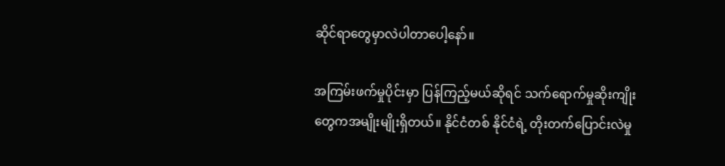ဆိုင်ရာတွေမှာလဲပါတာပေါ့နော်။

အကြမ်းဖက်မှုပိုင်းမှာ ပြန်ကြည့်မယ်ဆိုရင် သက်ရောက်မှုဆိုးကျိုးတွေကအမျိုးမျိုးရှိတယ်။ နိုင်ငံတစ် နိုင်ငံရဲ့ တိုးတက်ပြောင်းလဲမှု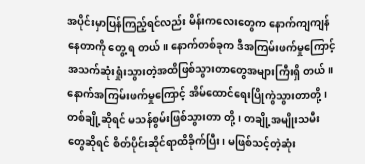အပိုင်းမှာပြန်ကြည့်ရင်လည်း မိန်းကလေးတွေက နောက်ကျကျန်နေတာကို တွေ့ ရ တယ်။ နောက်တစ်ခုက ဒီအကြမ်းဖက်မှုကြောင့် အသက်ဆုံးရှုံးသွားတဲ့အထိဖြစ်သွားတာတွေအများကြီးရှိ တယ်။ နောက်အကြမ်းဖက်မှုကြောင့် အိမ်ထောင်ရေးပြိုကွဲသွားတာတို့၊ တစ်ချို့ဆိုရင် မသန်စွမ်းဖြစ်သွားတာ တို့၊ တချို့အမျိုးသမီးတွေဆိုရင် စိတ်ပိုင်းဆိုင်ရာထိခိုက်ပြီး၊ မဖြစ်သင့်တဲ့ဆုံး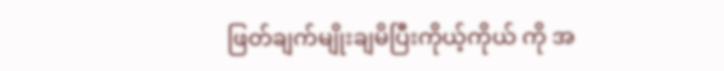ဖြတ်ချက်မျိုးချမိပြီးကိုယ့်ကိုယ် ကို အ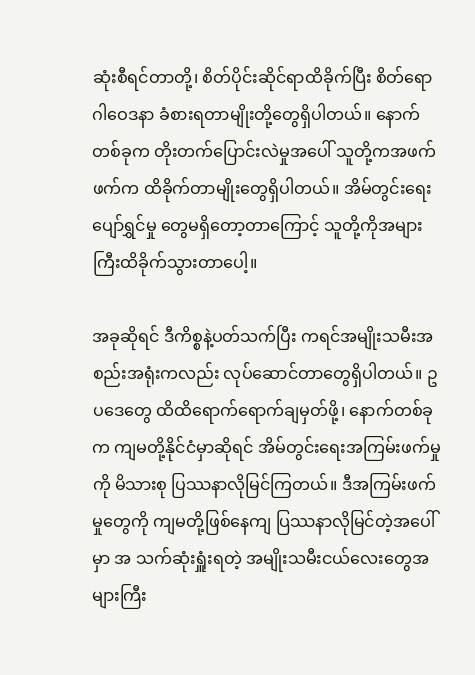ဆုံးစီရင်တာတို့၊ စိတ်ပိုင်းဆိုင်ရာထိခိုက်ပြီး စိတ်ရောဂါဝေဒနာ ခံစားရတာမျိုးတို့တွေရှိပါတယ်။ နောက် တစ်ခုက တိုးတက်ပြောင်းလဲမှုအပေါ် သူတို့ကအဖက်ဖက်က ထိခိုက်တာမျိုးတွေရှိပါတယ်။ အိမ်တွင်းရေး ပျော်ရွှင်မှု တွေမရှိတော့တာကြောင့် သူတို့ကိုအများကြီးထိခိုက်သွားတာပေါ့။

အခုဆိုရင် ဒီကိစ္စနဲ့ပတ်သက်ပြီး ကရင်အမျိုးသမီးအစည်းအရုံးကလည်း လုပ်ဆောင်တာတွေရှိပါတယ်။ ဥပဒေတွေ ထိထိရောက်ရောက်ချမှတ်ဖို့၊ နောက်တစ်ခုက ကျမတို့နိုင်ငံမှာဆိုရင် အိမ်တွင်းရေးအကြမ်းဖက်မှုကို မိသားစု ပြဿနာလိုမြင်ကြတယ်။ ဒီအကြမ်းဖက်မှုတွေကို ကျမတို့ဖြစ်နေကျ ပြဿနာလိုမြင်တဲ့အပေါ်မှာ အ သက်ဆုံးရှူံးရတဲ့ အမျိုးသမီးငယ်လေးတွေအများကြီး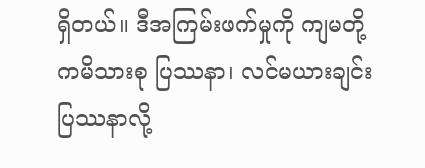ရှိတယ်။ ဒီအကြမ်းဖက်မှုကို ကျမတို့ကမိသားစု ပြဿနာ၊ လင်မယားချင်းပြဿနာလို့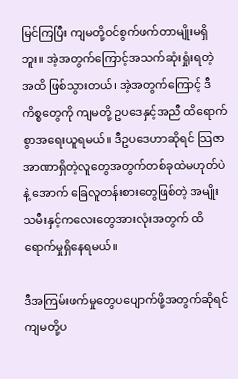မြင်ကြပြီး ကျမတို့ဝင်စွက်ဖက်တာမျိုးမရှိဘူး။ အဲ့အတွက်ကြောင့်အသက်ဆုံးရှုံးရတဲ့ အထိ ဖြစ်သွားတယ်၊ အဲ့အတွက်ကြောင့် ဒီကိစ္စတွေကို ကျမတို့ ဥပဒေနှင့်အညီ ထိရောက်စွာအရေးယူရမယ်။ ဒီဥပဒေဟာဆိုရင် သြဇာအာဏာရှိတဲ့လူတွေအတွက်တစ်ခုထဲမဟုတ်ပဲနဲ့ အောက် ခြေလူတန်းစားတွေဖြစ်တဲ့ အမျိုးသမီးနှင့်ကလေးတွေအားလုံးအတွက် ထိရောက်မှုရှိနေရမယ်။

ဒီအကြမ်းဖက်မှုတွေပပျောက်ဖို့အတွက်ဆိုရင် ကျမတို့ပ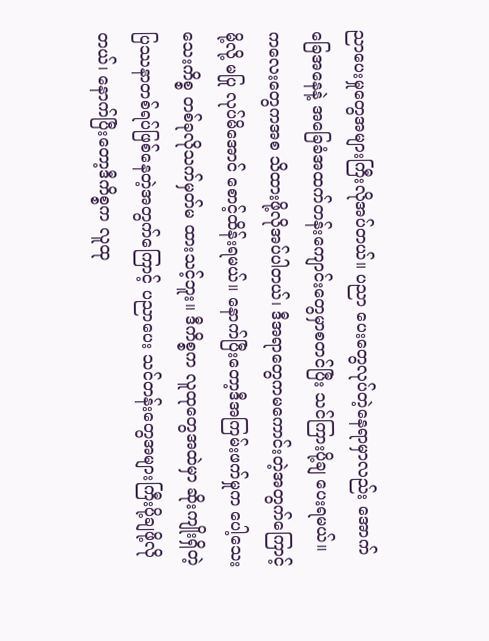ညာပေးမှုတွေအများကြီးလိုအပ်တယ်။ ပညာ ပေးတွေလုပ်တဲ့နေရာမှာလည်း အောက်ခြေအနေနဲ့ အခြေခံအထက်တန်းကျောင်းတွေမှာစတင်ပြီး သင်ကြားပို့ချ ပေးရမယ်။ ကလေးတွေကအစ သိထားဖို့လိုအပ်ပါတယ်၊ ဒီအရာတွေကမကောင်းတဲ့အတွက်ကြောင့်မို့လို့ မပြု လုပ်မိအောင် စောင့်ထိန်းရမယ်။ နောက်ပြီးတော့ဒီအကြမ်းဖက်မှုက ပေါ့သေးသေးကိစ္စ တစ်ခုလိုသက်မှတ်မ ထားသင့်ဘူး။ ဒီကိစ္စက လူထုတွေအထဲမှာ ဆိုးကျိုးရှိတဲ့ပြဿနာတစ်ရပ်ဖြစ်နေတဲ့အတွက်ကြောင့် ပညာပေး သင်တန်းတွေအများကြီးပို့ချဖို့လိုတယ်၊ နောက်ပြီးတော့ဒီကိစ္စက လူထု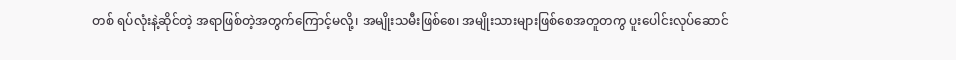တစ် ရပ်လုံးနဲ့ဆိုင်တဲ့ အရာဖြစ်တဲ့အတွက်ကြောင့်မလို့၊ အမျိုးသမီးဖြစ်စေ၊ အမျိုးသားများဖြစ်စေအတူတကွ ပူးပေါင်းလုပ်ဆောင်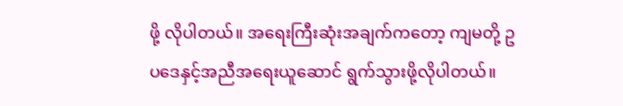ဖို့ လိုပါတယ်။ အရေးကြီးဆုံးအချက်ကတော့ ကျမတို့ ဥပဒေနှင့်အညီအရေးယူဆောင် ရွက်သွားဖို့လိုပါတယ်။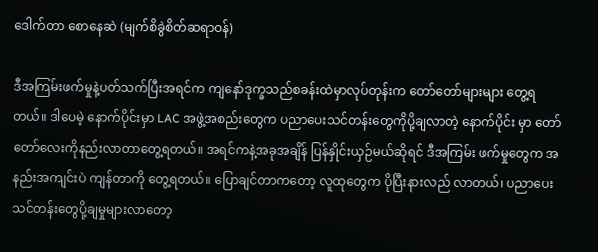ဒေါက်တာ စောနေဆဲ (မျက်စိခွဲစိတ်ဆရာဝန်)

ဒီအကြမ်းဖက်မှုနဲ့ပတ်သက်ပြီးအရင်က ကျနော်ဒုက္ခသည်စခန်းထဲမှာလုပ်တုန်းက တော်တော်များများ တွေ့ရတယ်။ ဒါပေမဲ့ နောက်ပိုင်းမှာ LAC အဖွဲ့အစည်းတွေက ပညာပေးသင်တန်းတွေကိုပို့ချလာတဲ့ နောက်ပိုင်း မှာ တော်တော်လေးကိုနည်းလာတာတွေ့ရတယ်။ အရင်ကနဲ့အခုအချိန် ပြန်နှိုင်းယှဉ်မယ်ဆိုရင် ဒီအကြမ်း ဖက်မှုတွေက အနည်းအကျင်းပဲ ကျန်တာကို တွေ့ရတယ်။ ပြောချင်တာကတော့ လူထုတွေက ပိုပြီးနားလည် လာတယ်၊ ပညာပေးသင်တန်းတွေပို့ချမှုများလာတော့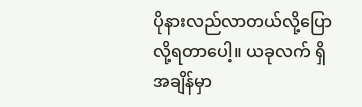ပိုနားလည်လာတယ်လို့ပြောလို့ရတာပေါ့။ ယခုလက် ရှိအချိန်မှာ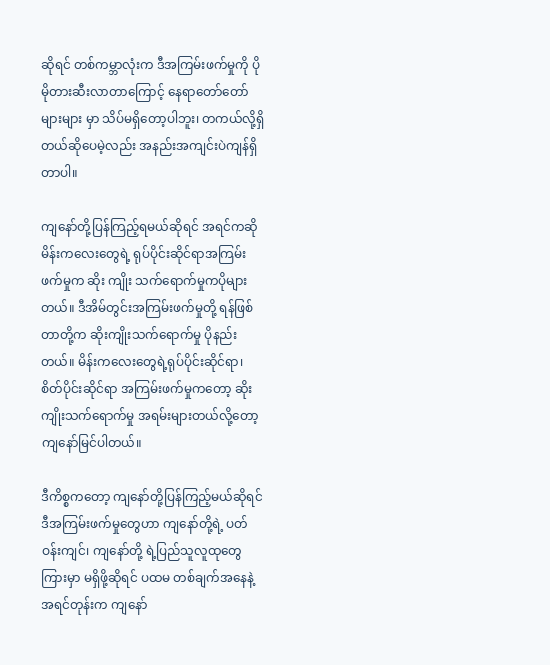ဆိုရင် တစ်ကမ္ဘာလုံးက ဒီအကြမ်းဖက်မှုကို ပိုမိုတားဆီးလာတာကြောင့် နေရာတော်တော်များများ မှာ သိပ်မရှိတော့ပါဘူး၊ တကယ်လို့ရှိတယ်ဆိုပေမဲ့လည်း အနည်းအကျင်းပဲကျန်ရှိတာပါ။

ကျနော်တို့ပြန်ကြည့်ရမယ်ဆိုရင် အရင်ကဆို မိန်းကလေးတွေရဲ့ ရုပ်ပိုင်းဆိုင်ရာအကြမ်းဖက်မှုက ဆိုး ကျိုး သက်ရောက်မှုကပိုများတယ်။ ဒီအိမ်တွင်းအကြမ်းဖက်မှုတို့ ရန်ဖြစ်တာတို့က ဆိုးကျိုးသက်ရောက်မှု ပိုနည်းတယ်။ မိန်းကလေးတွေရဲ့ရုပ်ပိုင်းဆိုင်ရာ၊ စိတ်ပိုင်းဆိုင်ရာ အကြမ်းဖက်မှုကတော့ ဆိုးကျိုးသက်ရောက်မှု အရမ်းများတယ်လို့တော့ ကျနော်မြင်ပါတယ်။

ဒီကိစ္စကတော့ ကျနော်တို့ပြန်ကြည့်မယ်ဆိုရင် ဒီအကြမ်းဖက်မှုတွေဟာ ကျနော်တို့ရဲ့ ပတ်ဝန်းကျင်၊ ကျနော်တို့ ရဲ့ပြည်သူလူထုတွေကြားမှာ မရှိဖို့ဆိုရင် ပထမ တစ်ချက်အနေနဲ့ အရင်တုန်းက ကျနော်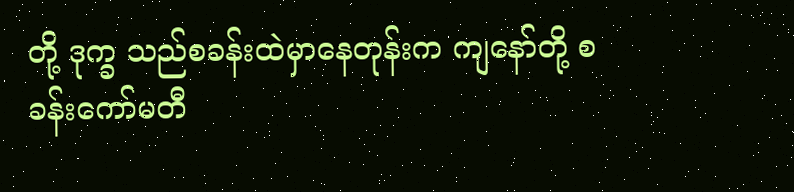တို့ ဒုက္ခ သည်စခန်းထဲမှာနေတုန်းက ကျနော်တို့ စခန်းကော်မတီ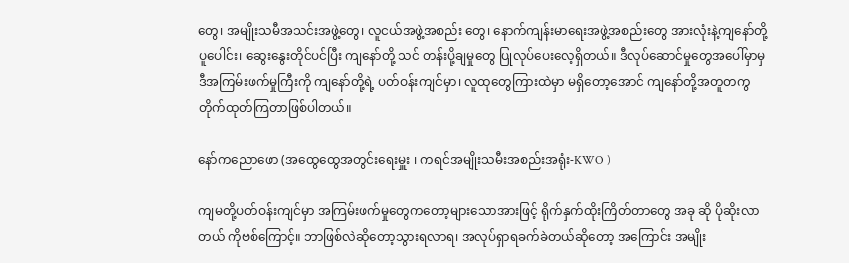တွေ၊ အမျိုးသမီအသင်းအဖွဲ့တွေ၊ လူငယ်အဖွဲ့အစည်း တွေ၊ နောက်ကျန်းမာရေးအဖွဲ့အစည်းတွေ အားလုံးနဲ့ကျနော်တို့ပူပေါင်း၊ ဆွေးနွေးတိုင်ပင်ပြီး ကျနော်တို့ သင် တန်းပို့ချမှုတွေ ပြုလုပ်ပေးလေ့ရှိတယ်။ ဒီလုပ်ဆောင်မှုတွေအပေါ်မှာမှ ဒီအကြမ်းဖက်မှုကြီးကို ကျနော်တို့ရဲ့ ပတ်ဝန်းကျင်မှာ၊ လူထုတွေကြားထဲမှာ မရှိတော့အောင် ကျနော်တို့အတူတကွ တိုက်ထုတ်ကြတာဖြစ်ပါတယ်။

နော်ကညောဖော (အထွေထွေအတွင်းရေးမှူး ၊ ကရင်အမျိုးသမီးအစည်းအရုံး-KWO )

ကျမတို့ပတ်ဝန်းကျင်မှာ အကြမ်းဖက်မှုတွေကတော့များသောအားဖြင့် ရိုက်နှက်ထိုးကြိတ်တာတွေ အခု ဆို ပိုဆိုးလာတယ် ကိုဗစ်ကြောင့်။ ဘာဖြစ်လဲဆိုတော့သွားရလာရ၊ အလုပ်ရှာရခက်ခဲတယ်ဆိုတော့ အကြောင်း အမျိုး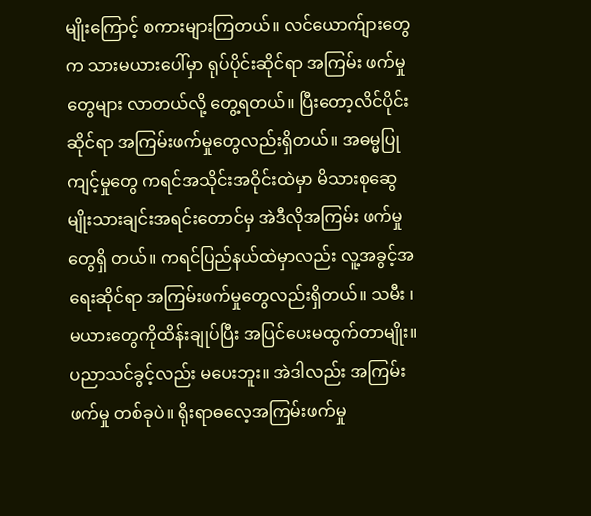မျိုးကြောင့် စကားများကြတယ်။ လင်ယောက်ျားတွေက သားမယားပေါ်မှာ ရုပ်ပိုင်းဆိုင်ရာ အကြမ်း ဖက်မှုတွေများ လာတယ်လို့ တွေ့ရတယ်။ ပြီးတော့လိင်ပိုင်းဆိုင်ရာ အကြမ်းဖက်မှုတွေလည်းရှိတယ်။ အဓမ္မပြု ကျင့်မှုတွေ ကရင်အသိုင်းအဝိုင်းထဲမှာ မိသားစုဆွေမျိုးသားချင်းအရင်းတောင်မှ အဲဒီလိုအကြမ်း ဖက်မှုတွေရှိ တယ်။ ကရင်ပြည်နယ်ထဲမှာလည်း လူ့အခွင့်အရေးဆိုင်ရာ အကြမ်းဖက်မှုတွေလည်းရှိတယ်။ သမီး ၊ မယားတွေကိုထိန်းချုပ်ပြီး အပြင်ပေးမထွက်တာမျိုး။ ပညာသင်ခွင့်လည်း မပေးဘူး။ အဲဒါလည်း အကြမ်းဖက်မှု တစ်ခုပဲ။ ရိုးရာဓလေ့အကြမ်းဖက်မှု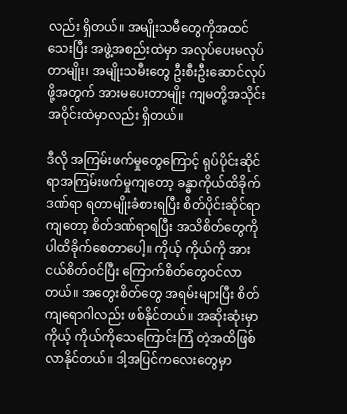လည်း ရှိတယ်။ အမျိုးသမီတွေကိုအထင်သေးပြီး အဖွဲ့အစည်းထဲမှာ အလုပ်ပေးမလုပ်တာမျိုး၊ အမျိုးသမီးတွေ ဦးစီးဦးဆောင်လုပ်ဖို့အတွက် အားမပေးတာမျိုး ကျမတို့အသိုင်းအဝိုင်းထဲမှာလည်း ရှိတယ်။

ဒီလို အကြမ်းဖက်မှုတွေကြောင့် ရုပ်ပိုင်းဆိုင်ရာအကြမ်းဖက်မှုကျတော့ ခန္ဓာကိုယ်ထိခိုက်ဒဏ်ရာ ရတာမျိုးခံစားရပြီး စိတ်ပိုင်းဆိုင်ရာကျတော့ စိတ်ဒဏ်ရာရပြီး အသိစိတ်တွေကိုပါထိခိုက်စေတာပေါ့။ ကိုယ့် ကိုယ်ကို အားငယ်စိတ်ဝင်ပြီး ကြောက်စိတ်တွေဝင်လာတယ်။ အတွေးစိတ်တွေ အရမ်းများပြီး စိတ်ကျရောဂါလည်း ဖစ်နိုင်တယ်။ အဆိုးဆုံးမှာ ကိုယ့် ကိုယ်ကိုသေကြောင်းကြံ တဲ့အထိဖြစ်လာနိုင်တယ်။ ဒါ့အပြင်ကလေးတွေမှာ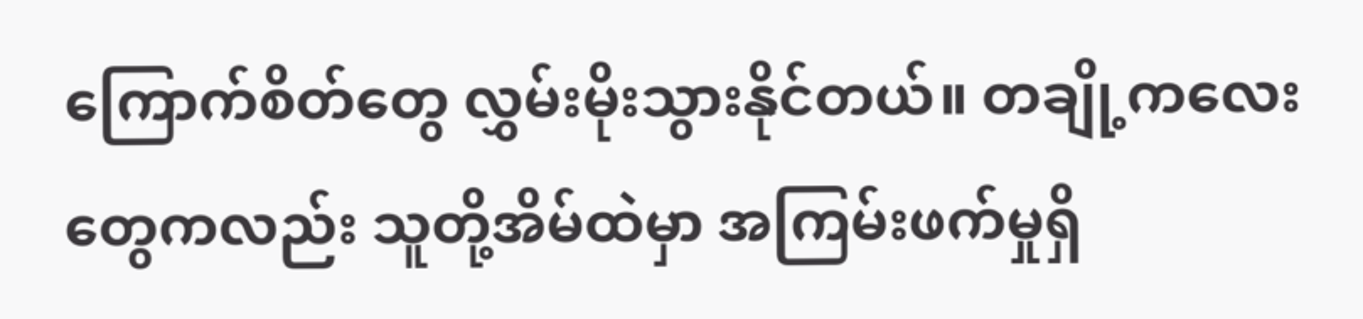ကြောက်စိတ်တွေ လွှမ်းမိုးသွားနိုင်တယ်။ တချို့ကလေးတွေကလည်း သူတို့အိမ်ထဲမှာ အကြမ်းဖက်မှုရှိ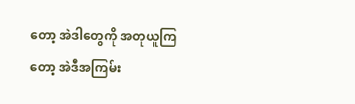တော့ အဲဒါတွေကို အတုယူကြတော့ အဲဒီအကြမ်း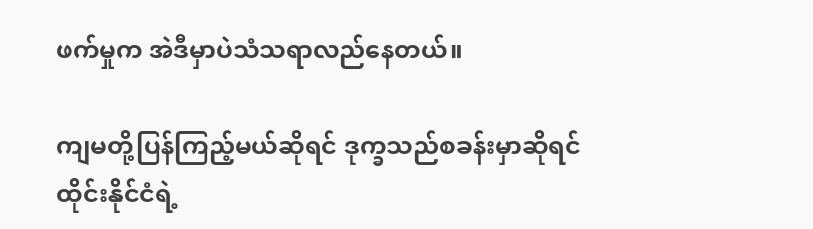ဖက်မှုက အဲဒီမှာပဲသံသရာလည်နေတယ်။

ကျမတို့ပြန်ကြည့်မယ်ဆိုရင် ဒုက္ခသည်စခန်းမှာဆိုရင်ထိုင်းနိုင်ငံရဲ့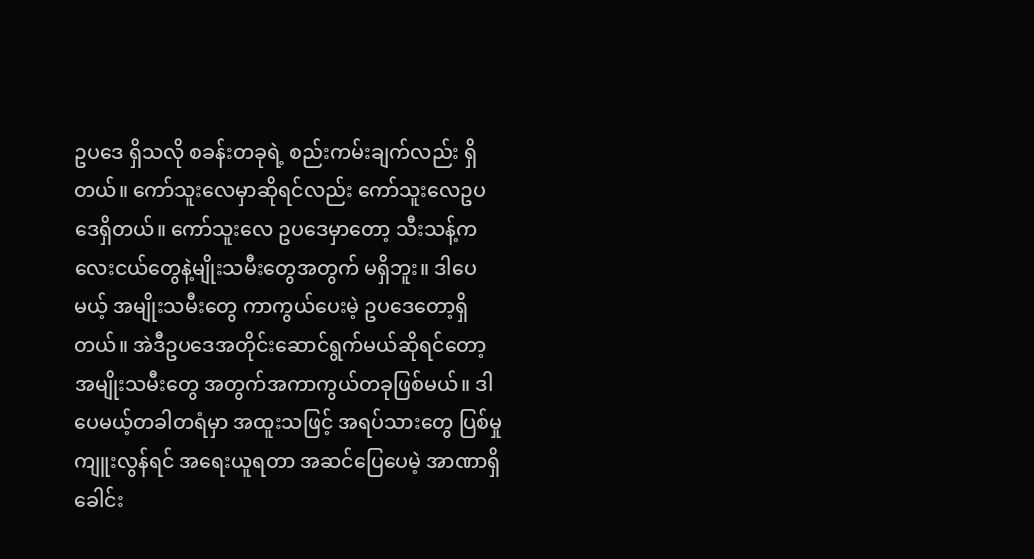ဥပဒေ ရှိသလို စခန်းတခုရဲ့ စည်းကမ်းချက်လည်း ရှိတယ်။ ကော်သူးလေမှာဆိုရင်လည်း ကော်သူးလေဥပဒေရှိတယ်။ ကော်သူးလေ ဥပဒေမှာတော့ သီးသန့်ကလေးငယ်တွေနဲ့မျိုးသမီးတွေအတွက် မရှိဘူး။ ဒါပေမယ့် အမျိုးသမီးတွေ ကာကွယ်ပေးမဲ့ ဥပဒေတော့ရှိတယ်။ အဲဒီဥပဒေအတိုင်းဆောင်ရွက်မယ်ဆိုရင်တော့ အမျိုးသမီးတွေ အတွက်အကာကွယ်တခုဖြစ်မယ်။ ဒါပေမယ့်တခါတရံမှာ အထူးသဖြင့် အရပ်သားတွေ ပြစ်မှုကျူးလွန်ရင် အရေးယူရတာ အဆင်ပြေပေမဲ့ အာဏာရှိခေါင်း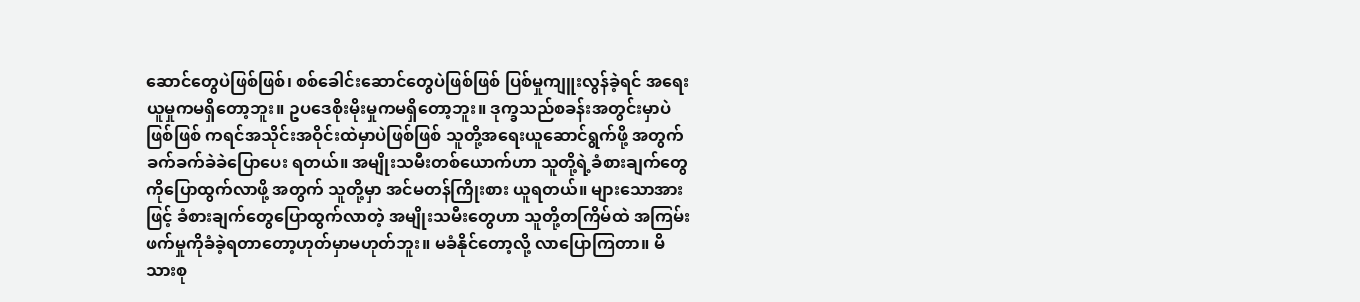ဆောင်တွေပဲဖြစ်ဖြစ်၊ စစ်ခေါင်းဆောင်တွေပဲဖြစ်ဖြစ် ပြစ်မှုကျူးလွန်ခဲ့ရင် အရေးယူမှုကမရှိတော့ဘူး။ ဥပဒေစိုးမိုးမှုကမရှိတော့ဘူး။ ဒုက္ခသည်စခန်းအတွင်းမှာပဲ ဖြစ်ဖြစ် ကရင်အသိုင်းအဝိုင်းထဲမှာပဲဖြစ်ဖြစ် သူတို့အရေးယူဆောင်ရွက်ဖို့ အတွက် ခက်ခက်ခဲခဲပြောပေး ရတယ်။ အမျိုးသမီးတစ်ယောက်ဟာ သူတို့ရဲ့ခံစားချက်တွေကိုပြောထွက်လာဖို့ အတွက် သူတို့မှာ အင်မတန်ကြိုးစား ယူရတယ်။ များသောအားဖြင့် ခံစားချက်တွေပြောထွက်လာတဲ့ အမျိုးသမီးတွေဟာ သူတို့တကြိမ်ထဲ အကြမ်းဖက်မှုကိုခံခဲ့ရတာတော့ဟုတ်မှာမဟုတ်ဘူး။ မခံနိုင်တော့လို့ လာပြောကြတာ။ မိသားစု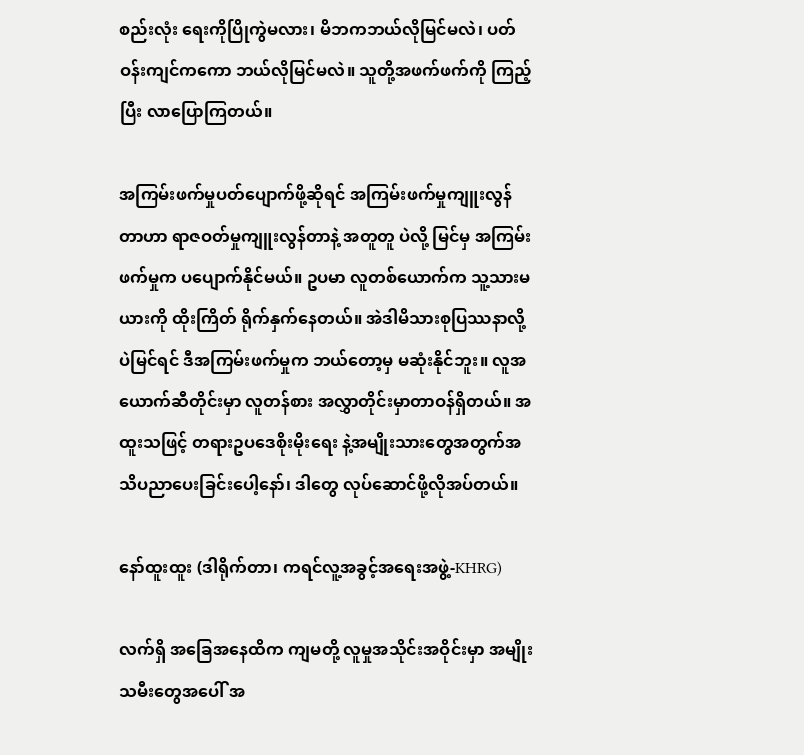စည်းလုံး ရေးကိုပြိုကွဲမလား၊ မိဘကဘယ်လိုမြင်မလဲ၊ ပတ်ဝန်းကျင်ကကော ဘယ်လိုမြင်မလဲ။ သူတို့အဖက်ဖက်ကို ကြည့်ပြီး လာပြောကြတယ်။

အကြမ်းဖက်မှုပတ်ပျောက်ဖို့ဆိုရင် အကြမ်းဖက်မှုကျူးလွန်တာဟာ ရာဇဝတ်မှုကျူးလွန်တာနဲ့ အတူတူ ပဲလို့ မြင်မှ အကြမ်းဖက်မှုက ပပျောက်နိုင်မယ်။ ဥပမာ လူတစ်ယောက်က သူ့သားမယားကို ထိုးကြိတ် ရိုက်နှက်နေတယ်။ အဲဒါမိသားစုပြဿနာလို့ပဲမြင်ရင် ဒီအကြမ်းဖက်မှုက ဘယ်တော့မှ မဆုံးနိုင်ဘူး။ လူအ ယောက်ဆီတိုင်းမှာ လူတန်စား အလွှာတိုင်းမှာတာဝန်ရှိတယ်။ အထူးသဖြင့် တရားဥပဒေစိုးမိုးရေး နဲ့အမျိုးသားတွေအတွက်အသိပညာပေးခြင်းပေါ့နော်၊ ဒါတွေ လုပ်ဆောင်ဖို့လိုအပ်တယ်။

နော်ထူးထူး (ဒါရိုက်တာ၊ ကရင်လူ့အခွင့်အရေးအဖွဲ့-KHRG)

လက်ရှိ အခြေအနေထိက ကျမတို့ လူမှုအသိုင်းအဝိုင်းမှာ အမျိုးသမီးတွေအပေါ် အ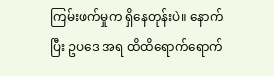ကြမ်းဖက်မှုက ရှိနေတုန်းပဲ။ နောက်ပြီး ဥပဒေ အရ ထိထိရောက်ရောက်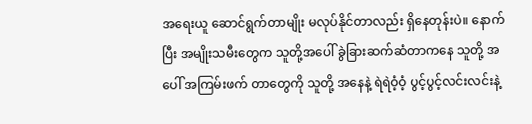အရေးယူ ဆောင်ရွက်တာမျိုး မလုပ်နိုင်တာလည်း ရှိနေတုန်းပဲ။ နောက်ပြီး အမျိုးသမီးတွေက သူတို့အပေါ် ခွဲခြားဆက်ဆံတာကနေ သူတို့ အပေါ် အကြမ်းဖက် တာတွေကို သူတို့ အနေနဲ့ ရဲရဲဝံ့ဝံ့ ပွင့်ပွင့်လင်းလင်းနဲ့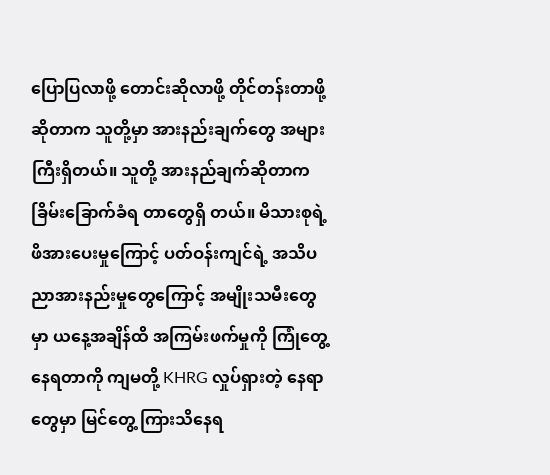ပြောပြလာဖို့ တောင်းဆိုလာဖို့ တိုင်တန်းတာဖို့ဆိုတာက သူတို့မှာ အားနည်းချက်တွေ အများကြီးရှိတယ်။ သူတို့ အားနည်ချက်ဆိုတာက ခြိမ်းခြောက်ခံရ တာတွေရှိ တယ်။ မိသားစုရဲ့ ဖိအားပေးမှုကြောင့် ပတ်ဝန်းကျင်ရဲ့ အသိပညာအားနည်းမှုတွေကြောင့် အမျိုးသမီးတွေမှာ ယနေ့အချိန်ထိ အကြမ်းဖက်မှုကို ကြုံတွေ့နေရတာကို ကျမတို့ KHRG လှုပ်ရှားတဲ့ နေရာတွေမှာ မြင်တွေ့ ကြားသိနေရ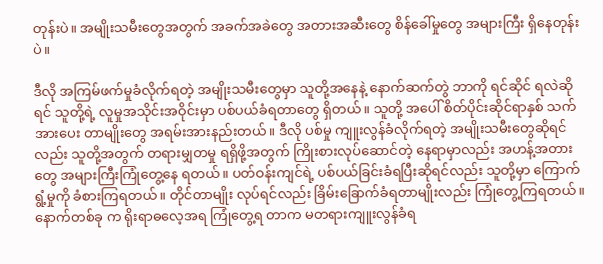တုန်းပဲ။ အမျိုးသမီးတွေအတွက် အခက်အခဲတွေ အတားအဆီးတွေ စိန်ခေါ်မှုတွေ အများကြီး ရှိနေတုန်းပဲ။

ဒီလို အကြမ်ဖက်မှုခံလိုက်ရတဲ့ အမျိုးသမီးတွေမှာ သူတို့အနေနဲ့ နောက်ဆက်တွဲ ဘာကို ရင်ဆိုင် ရလဲဆိုရင် သူတို့ရဲ့ လူမှုအသိုင်းအဝိုင်းမှာ ပစ်ပယ်ခံရတာတွေ ရှိတယ်။ သူတို့ အပေါ် စိတ်ပိုင်းဆိုင်ရာနှစ် သက် အားပေး တာမျိုးတွေ အရမ်းအားနည်းတယ်။ ဒီလို ပစ်မှု ကျူးလွန်ခံလိုက်ရတဲ့ အမျိုးသမီးတွေဆိုရင်လည်း သူတို့အတွက် တရားမျှတမှု ရရှိဖို့အတွက် ကြိုးစားလုပ်ဆောင်တဲ့ နေရာမှာလည်း အဟန့်အတားတွေ အများကြီးကြုံတွေ့နေ ရတယ်။ ပတ်ဝန်းကျင်ရဲ့ ပစ်ပယ်ခြင်းခံရပြီးဆိုရင်လည်း သူတို့မှာ ကြောက်ရွံ့မှုကို ခံစားကြရတယ်။ တိုင်တာမျိုး လုပ်ရင်လည်း ခြိမ်းခြောက်ခံရတာမျိုးလည်း ကြုံတွေ့ကြရတယ်။ နောက်တစ်ခု က ရိုးရာဓလေ့အရ ကြုံတွေ့ရ တာက မတရားကျူးလွန်ခံရ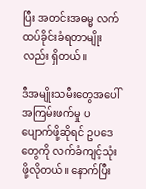ပြီး အတင်းအဓမ္မ လက်ထပ်ခိုင်းခံရတာမျိုးလည်း ရှိတယ်။

ဒီအမျိုးသမီးတွေအပေါ် အကြမ်းဖက်မှု ပပျောက်ဖို့ဆိုရင် ဥပဒေတွေကို လက်ခံကျင့်သုံးဖို့လိုတယ်။ နောက်ပြီး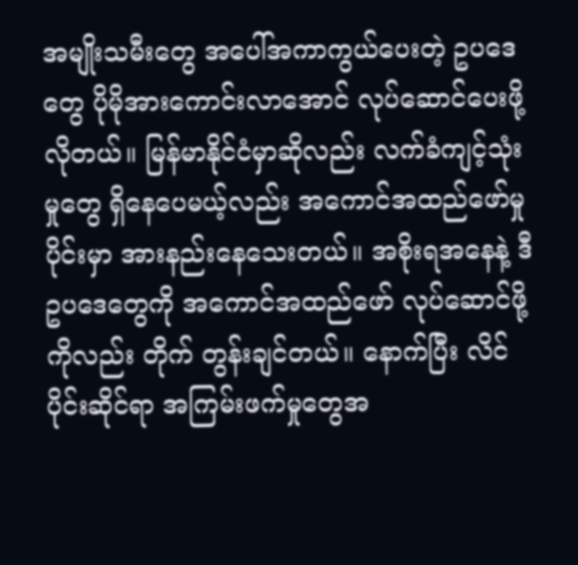အမျိုးသမီးတွေ အပေါ်အကာကွယ်ပေးတဲ့ ဥပဒေတွေ ပိုမိုအားကောင်းလာအောင် လုပ်ဆောင်ပေးဖို့ လိုတယ်။ မြန်မာနိုင်ငံမှာဆိုလည်း လက်ခံကျင့်သုံးမှုတွေ ရှိနေပေမယ့်လည်း အကောင်အထည်ဖော်မှု ပိုင်းမှာ အားနည်းနေသေးတယ်။ အစိုးရအနေနဲ့ ဒီဥပဒေတွေကို အကောင်အထည်ဖော် လုပ်ဆောင်ဖို့ကိုလည်း တိုက် တွန်းချင်တယ်။ နောက်ပြီး လိင်ပိုင်းဆိုင်ရာ အကြမ်းဖက်မှုတွေအ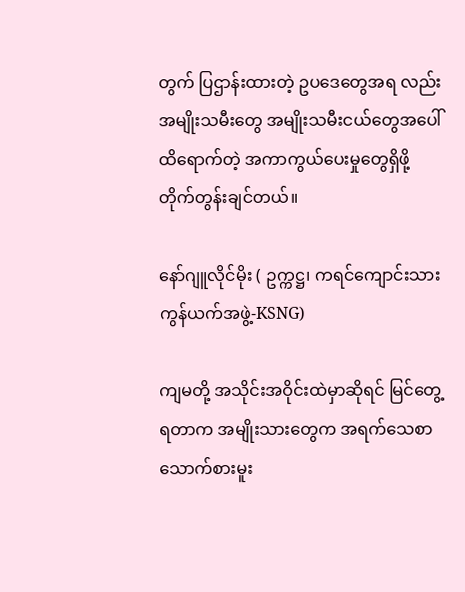တွက် ပြဌာန်းထားတဲ့ ဥပဒေတွေအရ လည်း အမျိုးသမီးတွေ အမျိုးသမီးငယ်တွေအပေါ် ထိရောက်တဲ့ အကာကွယ်ပေးမှုတွေရှိဖို့ တိုက်တွန်းချင်တယ်။

နော်ဂျူလိုင်မိုး ( ဥက္ကဋ္ဌ၊ ကရင်ကျောင်းသားကွန်ယက်အဖွဲ့-KSNG)

ကျမတို့ အသိုင်းအဝိုင်းထဲမှာဆိုရင် မြင်တွေ့ရတာက အမျိုးသားတွေက အရက်သေစာ သောက်စားမူး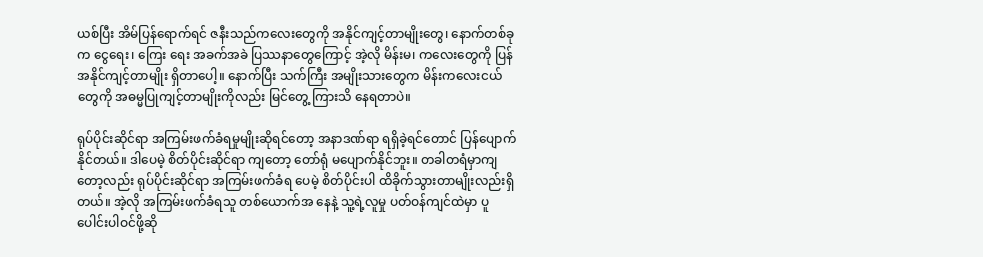ယစ်ပြီး အိမ်ပြန်ရောက်ရင် ဇနီးသည်ကလေးတွေကို အနိုင်ကျင့်တာမျိုးတွေ၊ နောက်တစ်ခုက ငွေရေး၊ ကြေး ရေး အခက်အခဲ ပြဿနာတွေကြောင့် အဲ့လို မိန်းမ၊ ကလေးတွေကို ပြန်အနိုင်ကျင့်တာမျိုး ရှိတာပေါ့။ နောက်ပြီး သက်ကြီး အမျိုးသားတွေက မိန်းကလေးငယ်တွေကို အဓမ္မပြုကျင့်တာမျိုးကိုလည်း မြင်တွေ့ ကြားသိ နေရတာပဲ။

ရုပ်ပိုင်းဆိုင်ရာ အကြမ်းဖက်ခံရမှုမျိုးဆိုရင်တော့ အနာဒဏ်ရာ ရရှိခဲ့ရင်တောင် ပြန်ပျောက်နိုင်တယ်။ ဒါပေမဲ့ စိတ်ပိုင်းဆိုင်ရာ ကျတော့ တော်ရုံ မပျောက်နိုင်ဘူး။ တခါတရံမှာကျတော့လည်း ရုပ်ပိုင်းဆိုင်ရာ အကြမ်းဖက်ခံရ ပေမဲ့ စိတ်ပိုင်းပါ ထိခိုက်သွားတာမျိုးလည်းရှိတယ်။ အဲ့လို အကြမ်းဖက်ခံရသူ တစ်ယောက်အ နေနဲ့ သူ့ရဲ့လူမှု ပတ်ဝန်ကျင်ထဲမှာ ပူပေါင်းပါဝင်ဖို့ဆို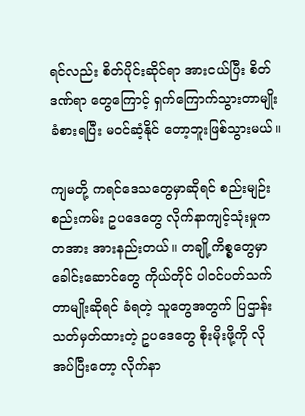ရင်လည်း စိတ်ပိုင်းဆိုင်ရာ အားငယ်ပြီး စိတ်ဒဏ်ရာ တွေကြောင့် ရှက်ကြောက်သွားတာမျိုး ခံစားရပြီး မဝင်ဆံ့နိုင် တော့ဘူးဖြစ်သွားမယ်။

ကျမတို့ ကရင်ဒေသတွေမှာဆိုရင် စည်းမျဉ်းစည်းကမ်း ဥပဒေတွေ လိုက်နာကျင့်သုံးမှုက တအား အားနည်းတယ်။ တချို့ကိစ္စတွေမှာ ခေါင်းဆောင်တွေ ကိုယ်တိုင် ပါဝင်ပတ်သက်တာမျိုးဆိုရင် ခံရတဲ့ သူတွေအတွက် ပြဌာန်းသတ်မှတ်ထားတဲ့ ဥပဒေတွေ စိုးမိုးဖို့ကို လိုအပ်ပြီးတော့ လိုက်နာ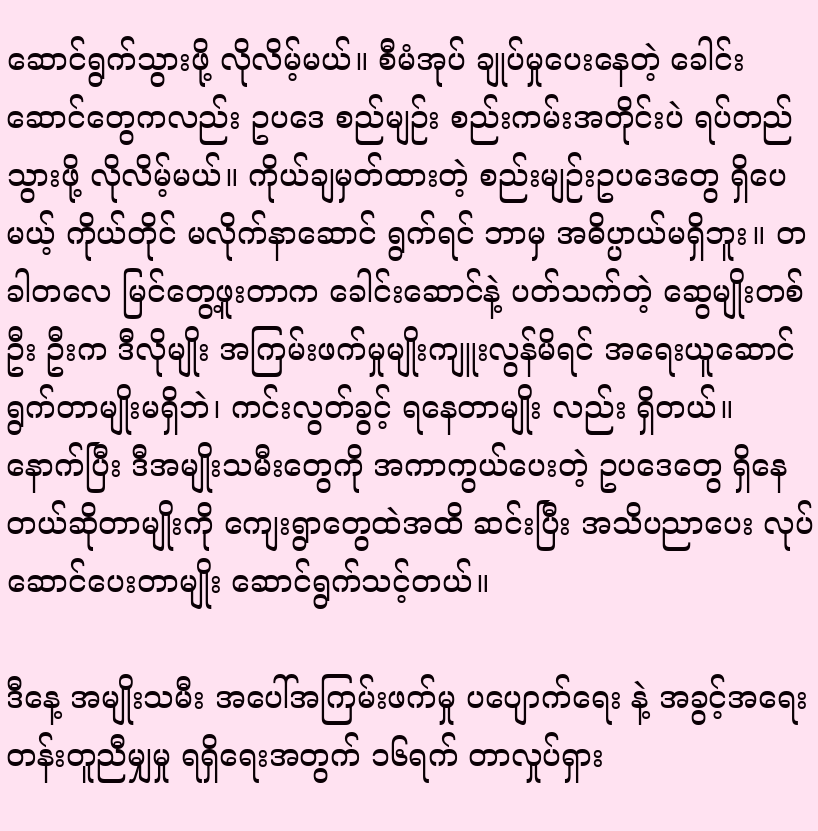ဆောင်ရွက်သွားဖို့ လိုလိမ့်မယ်။ စီမံအုပ် ချုပ်မှုပေးနေတဲ့ ခေါင်းဆောင်တွေကလည်း ဥပဒေ စည်မျဉ်း စည်းကမ်းအတိုင်းပဲ ရပ်တည်သွားဖို့ လိုလိမ့်မယ်။ ကိုယ်ချမှတ်ထားတဲ့ စည်းမျဉ်းဥပဒေတွေ ရှိပေမယ့် ကိုယ်တိုင် မလိုက်နာဆောင် ရွက်ရင် ဘာမှ အဓိပ္ပာယ်မရှိဘူး။ တခါတလေ မြင်တွေ့ဖူးတာက ခေါင်းဆောင်နဲ့ ပတ်သက်တဲ့ ဆွေမျိုးတစ်ဦး ဦးက ဒီလိုမျိုး အကြမ်းဖက်မှုမျိုးကျူးလွန်မိရင် အရေးယူဆောင်ရွက်တာမျိုးမရှိဘဲ၊ ကင်းလွတ်ခွင့် ရနေတာမျိုး လည်း ရှိတယ်။ နောက်ပြီး ဒီအမျိုးသမီးတွေကို အကာကွယ်ပေးတဲ့ ဥပဒေတွေ ရှိနေတယ်ဆိုတာမျိုးကို ကျေးရွာတွေထဲအထိ ဆင်းပြီး အသိပညာပေး လုပ်ဆောင်ပေးတာမျိုး ဆောင်ရွက်သင့်တယ်။

ဒီနေ့ အမျိုးသမီး အပေါ်အကြမ်းဖက်မှု ပပျောက်ရေး နဲ့ အခွင့်အရေး တန်းတူညီမျှမှု ရရှိရေးအတွက် ၁၆ရက် တာလှုပ်ရှား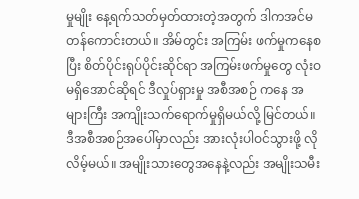မှုမျိုး နေ့ရက်သတ်မှတ်ထားတဲ့အတွက် ဒါကအင်မတန်ကောင်းတယ်။ အိမ်တွင်း အကြမ်း ဖက်မှုကနေစပြီး စိတ်ပိုင်းရုပ်ပိုင်းဆိုင်ရာ အကြမ်းဖက်မှုတွေ လုံးဝမရှိအောင်ဆိုရင် ဒီလှုပ်ရှားမှု အစီအစဉ် ကနေ အများကြီး အကျိုးသက်ရောက်မှုရှိမယ်လို့ မြင်တယ်။ ဒီအစီအစဉ်အပေါ်မှာလည်း အားလုံးပါဝင်သွားဖို့ လိုလိမ့်မယ်။ အမျိုးသားတွေအနေနဲ့လည်း အမျိုးသမီး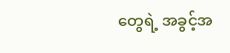တွေရဲ့ အခွင့်အ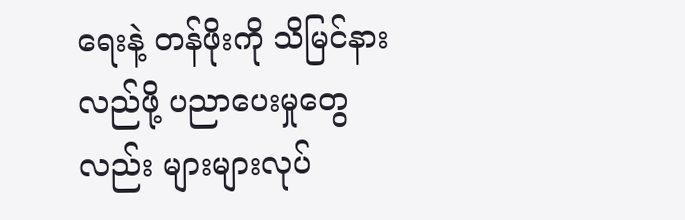ရေးနဲ့ တန်ဖိုးကို သိမြင်နားလည်ဖို့ ပညာပေးမှုတွေလည်း များများလုပ်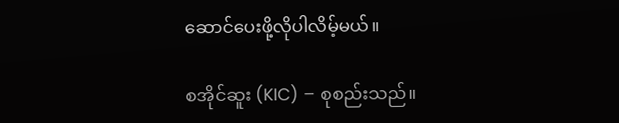ဆောင်ပေးဖို့လိုပါလိမ့်မယ်။

စအိုင်ဆူး (KIC) – စုစည်းသည်။